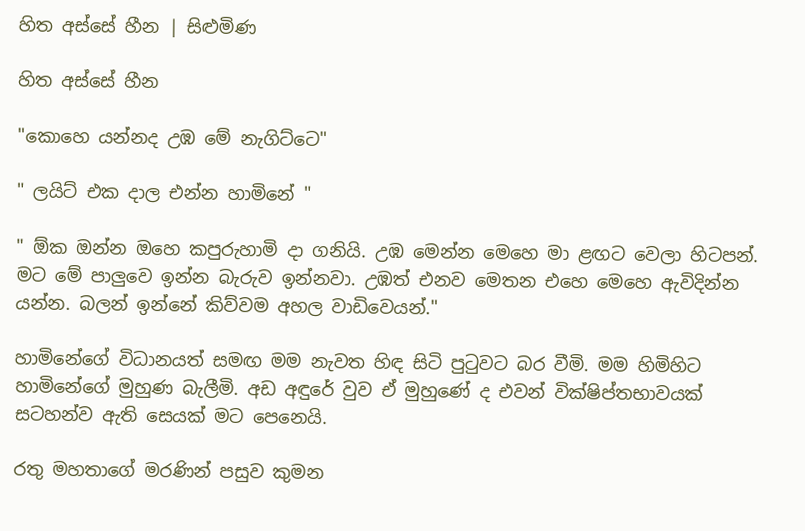හිත අස්සේ හීන | සිළුමිණ

හිත අස්සේ හීන

"කොහෙ යන්නද උඹ මේ නැගිට්ටෙ"

" ලයිට් එක දාල එන්න හාමිනේ "

" ඕක ඔන්න ඔහෙ කපුරුහාමි දා ගනියි. උඹ මෙන්න මෙහෙ මා ළඟට වෙලා හිටපන්. මට මේ පාලුවෙ ඉන්න බැරුව ඉන්නවා. උඹත් එනව මෙතන එහෙ මෙහෙ ඇවිදින්න යන්න. බලන් ඉන්නේ කිව්වම අහල වාඩිවෙයන්."

හාමිනේගේ විධානයත් සමඟ මම නැවත හිඳ සිටි පුටුවට බර වීමි. මම හිමිහිට හාමිනේගේ මුහුණ බැලීමි. අඩ අඳුරේ වුව ඒ මුහුණේ ද එවන් වික්ෂිප්තභාවයක් සටහන්ව ඇති සෙයක් මට පෙනෙයි.

රතු මහතාගේ මරණින් පසුව කුමන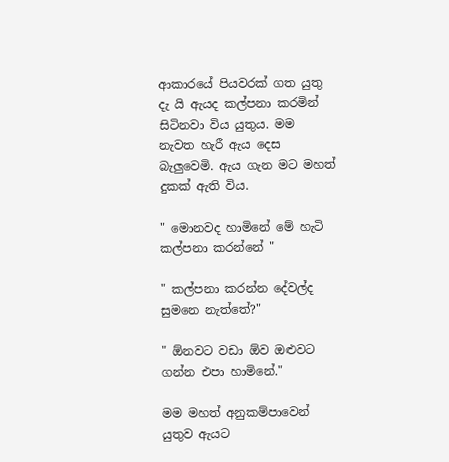ආකාරයේ පියවරක් ගත යුතු දැ යි ඇයද කල්පනා කරමින් සිටිනවා විය යුතුය. මම නැවත හැරී ඇය දෙස බැලුවෙමි. ඇය ගැන මට මහත් දුකක් ඇති විය.

" මොනවද හාමිනේ මේ හැටි කල්පනා කරන්නේ "

" කල්පනා කරන්න දේවල්ද සුමනෙ නැත්තේ?"

" ඕනවට වඩා ඕව ඔළුවට ගන්න එපා හාමිනේ."

මම මහත් අනුකම්පාවෙන් යුතුව ඇයට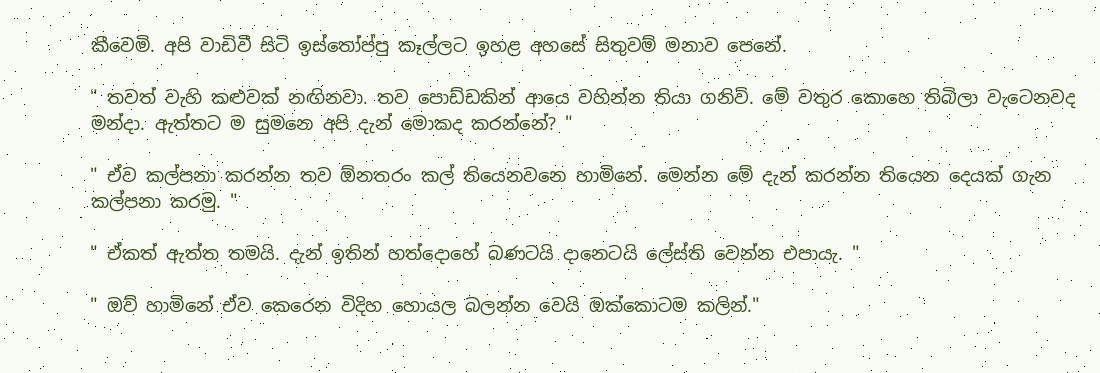කීවෙමි. අපි වාඩිවී සිටි ඉස්තෝප්පු කෑල්ලට ඉහළ අහසේ සිතුවම් මනාව පෙනේ.

" තවත් වැහි කළුවක් නඟිනවා. තව පොඩ්ඩකින් ආයෙ වහින්න තියා ගනිවි. මේ වතුර කොහෙ තිබිලා වැටෙනවද මන්දා. ඇත්තට ම සුමනෙ අපි දැන් මොකද කරන්නේ? "

" ඒව කල්පනා කරන්න තව ඕනතරං කල් තියෙනවනෙ හාමිනේ. මෙන්න මේ දැන් කරන්න තියෙන දෙයක් ගැන කල්පනා කරමු. "

" ඒකත් ඇත්ත තමයි. දැන් ඉතින් හත්දොහේ බණටයි දානෙටයි ලේස්ති වෙන්න එපායැ. "

" ඔව් හාමිනේ ඒව කෙරෙන විදිහ හොයල බලන්න වෙයි ඔක්කොටම කලින්."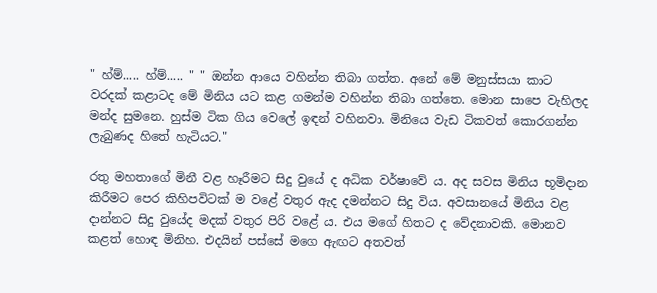" හ්ම්..... හ්ම්..... " " ඔන්න ආයෙ වහින්න තිබා ගත්ත. අනේ මේ මනුස්සයා කාට වරදක් කළාටද මේ මිනිය යට කළ ගමන්ම වහින්න තිබා ගත්තෙ. මොන සාපෙ වැහිලද මන්ද සුමනෙ. හුස්ම ටික ගිය වෙලේ ඉඳන් වහිනවා. මිනියෙ වැඩ ටිකවත් කොරගන්න ලැබුණද හිතේ හැටියට."

රතු මහතාගේ මිනී වළ හෑරීමට සිදු වුයේ ද අධික වර්ෂාවේ ය. අද සවස මිනිය භූමිදාන කිරීමට පෙර කිහිපවිටක් ම වළේ වතුර ඇද දමන්නට සිදු විය. අවසානයේ මිනිය වළ දාන්නට සිදු වුයේද මදක් වතුර පිරි වළේ ය. එය මගේ හිතට ද වේදනාවකි. මොනව කළත් හොඳ මිනිහ. එදයින් පස්සේ මගෙ ඇඟට අතවත්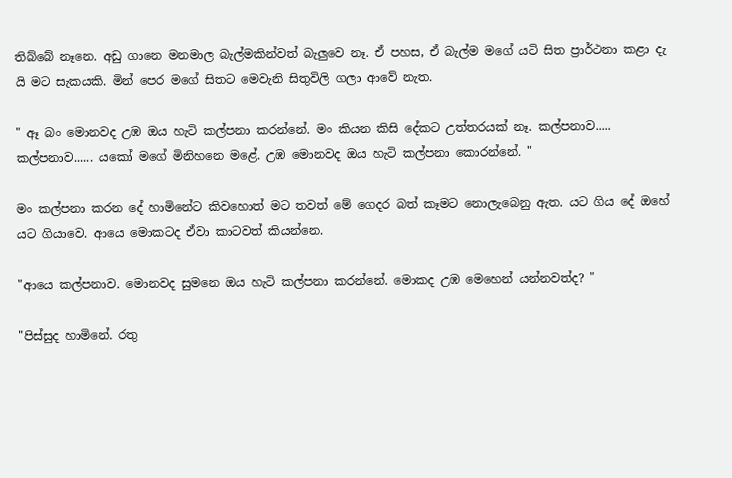තිබ්බේ නෑනෙ. අඩු ගානෙ මනමාල බැල්මකින්වත් බැලුවෙ නෑ. ඒ පහස, ඒ බැල්ම මගේ යටි සිත ප්‍රාර්ථනා කළා දැ යි මට සැකයකි. මින් පෙර මගේ සිතට මෙවැනි සිතුවිලි ගලා ආවේ නැත.

" ඈ බං මොනවද උඹ ඔය හැටි කල්පනා කරන්නේ. මං කියන කිසි දේකට උත්තරයක් නෑ. කල්පනාව..... කල්පනාව...... යකෝ මගේ මිනිහනෙ මළේ. උඹ මොනවද ඔය හැටි කල්පනා කොරන්නේ. "

මං කල්පනා කරන දේ හාමිනේට කිවහොත් මට තවත් මේ ගෙදර බත් කෑමට නොලැබෙනු ඇත. යට ගිය දේ ඔහේ යට ගියාවෙ. ආයෙ මොකටද ඒවා කාටවත් කියන්නෙ.

"ආයෙ කල්පනාව. මොනවද සුමනෙ ඔය හැටි කල්පනා කරන්නේ. මොකද උඹ මෙහෙන් යන්නවත්ද? "

"පිස්සුද හාමිනේ. රතු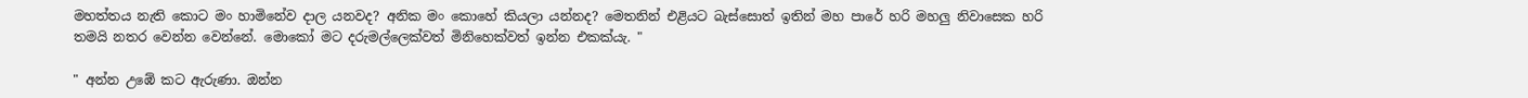මහත්තය නැති කොට මං හාමිනේව දාල යනවද? අනික මං කොහේ කියලා යන්නද? මෙතනින් එළියට බැස්සොත් ඉතින් මහ පාරේ හරි මහලු නිවාසෙක හරි තමයි නතර වෙන්න වෙන්නේ. මොකෝ මට දරුමල්ලෙක්වත් මිනිහෙක්වත් ඉන්න එකක්යැ. "

" අන්න උඹේ කට ඇරුණා. ඔන්න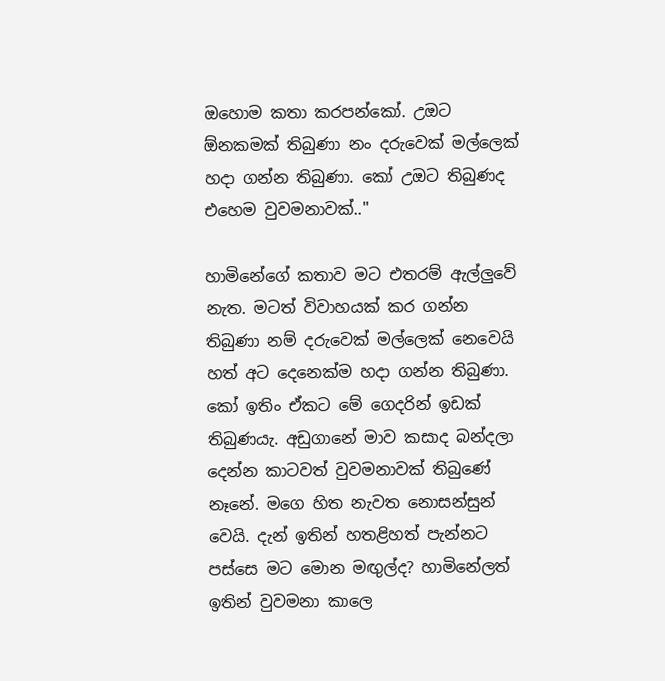ඔහොම කතා කරපන්කෝ. උඔට ඕනකමක් තිබුණා නං දරුවෙක් මල්ලෙක් හදා ගන්න තිබුණා. කෝ උඔට තිබුණද එහෙම වුවමනාවක්.."

හාමිනේගේ කතාව මට එතරම් ඇල්ලුවේ නැත. මටත් විවාහයක් කර ගන්න තිබුණා නම් දරුවෙක් මල්ලෙක් නෙවෙයි හත් අට දෙනෙක්ම හදා ගන්න තිබුණා. කෝ ඉතිං ඒකට මේ ගෙදරින් ඉඩක් තිබුණයැ. අඩුගානේ මාව කසාද බන්දලා දෙන්න කාටවත් වුවමනාවක් තිබුණේ නෑනේ. මගෙ හිත නැවත නොසන්සුන් වෙයි. දැන් ඉතින් හතළිහත් පැන්නට පස්සෙ මට මොන මඟුල්ද? හාමිනේලත් ඉතින් වුවමනා කාලෙ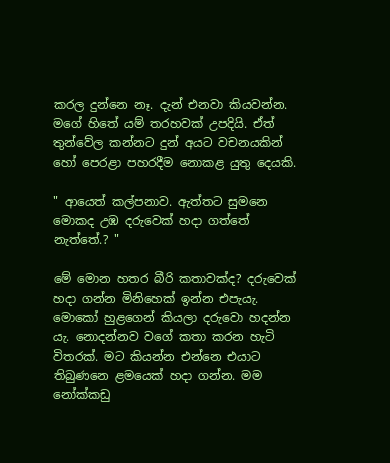කරල දුන්නෙ නෑ. දැන් එනවා කියවන්න. මගේ හිතේ යම් තරහවක් උපදියි. ඒත් තුන්වේල කන්නට දුන් අයට වචනයකින් හෝ පෙරළා පහරදීම නොකළ යුතු දෙයකි.

" ආයෙත් කල්පනාව. ඇත්තට සුමනෙ මොකද උඹ දරුවෙක් හදා ගත්තේ නැත්තේ.? "

මේ මොන හතර බීරි කතාවක්ද? දරුවෙක් හදා ගන්න මිනිහෙක් ඉන්න එපැයැ. මොකෝ හුළගෙන් කියලා දරුවො හදන්න යැ. නොදන්නව වගේ කතා කරන හැටි විතරක්. මට කියන්න එන්නෙ එයාට තිබුණනෙ ළමයෙක් හදා ගන්න. මම නෝක්කඩු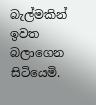බැල්මකින් ඉවත බලාගෙන සිටියෙමි.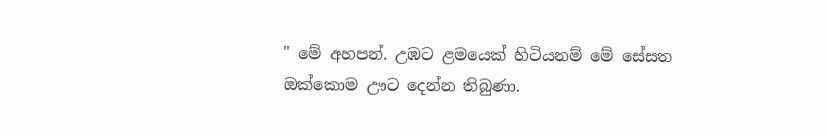" මේ අහපන්. උඹට ළමයෙක් හිටියනම් මේ සේසත ඔක්කොම ඌට දෙන්න තිබුණා.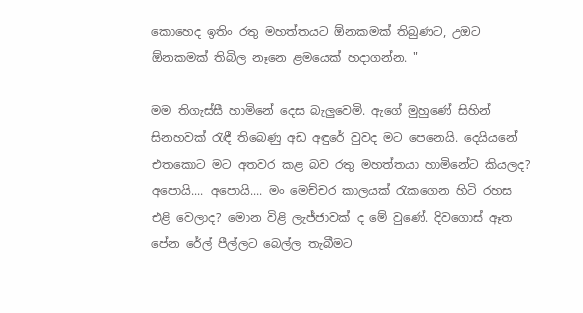කොහෙද ඉතිං රතු මහත්තයට ඕනකමක් තිබුණට, උඔට ඕනකමක් තිබිල නෑනෙ ළමයෙක් හදාගන්න. "

මම තිගැස්සී හාමිනේ දෙස බැලුවෙමි. ඇගේ මුහුණේ සිහින් සිනහවක් රැඳී තිබෙණු අඩ අඳුරේ වුවද මට පෙනෙයි. දෙයියනේ එතකොට මට අතවර කළ බව රතු මහත්තයා හාමිනේට කියලද? අපොයි.... අපොයි.... මං මෙච්චර කාලයක් රැකගෙන හිටි රහස එළි වෙලාද? මොන විළි ලැජ්ජාවක් ද මේ වුණේ. දිවගොස් ඈත පේන රේල් පීල්ලට බෙල්ල තැබීමට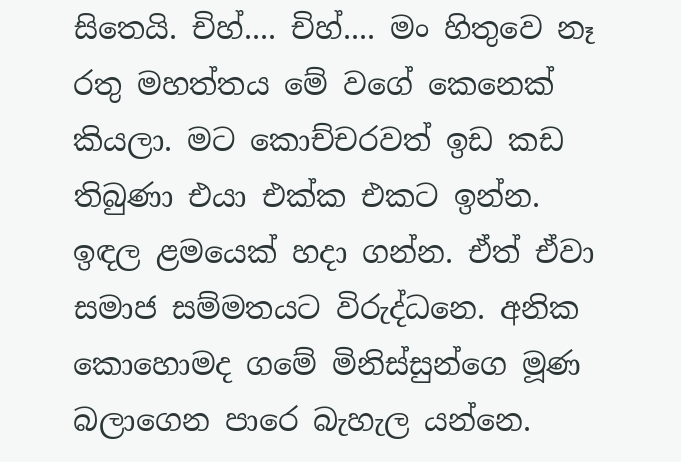සිතෙයි. චිහ්.... චිහ්.... මං හිතුවෙ නෑ රතු මහත්තය මේ වගේ කෙනෙක් කියලා. මට කොච්චරවත් ඉඩ කඩ තිබුණා එයා එක්ක එකට ඉන්න. ඉඳල ළමයෙක් හදා ගන්න. ඒත් ඒවා සමාජ සම්මතයට විරුද්ධනෙ. අනික කොහොමද ගමේ මිනිස්සුන්ගෙ මූණ බලාගෙන පාරෙ බැහැල යන්නෙ.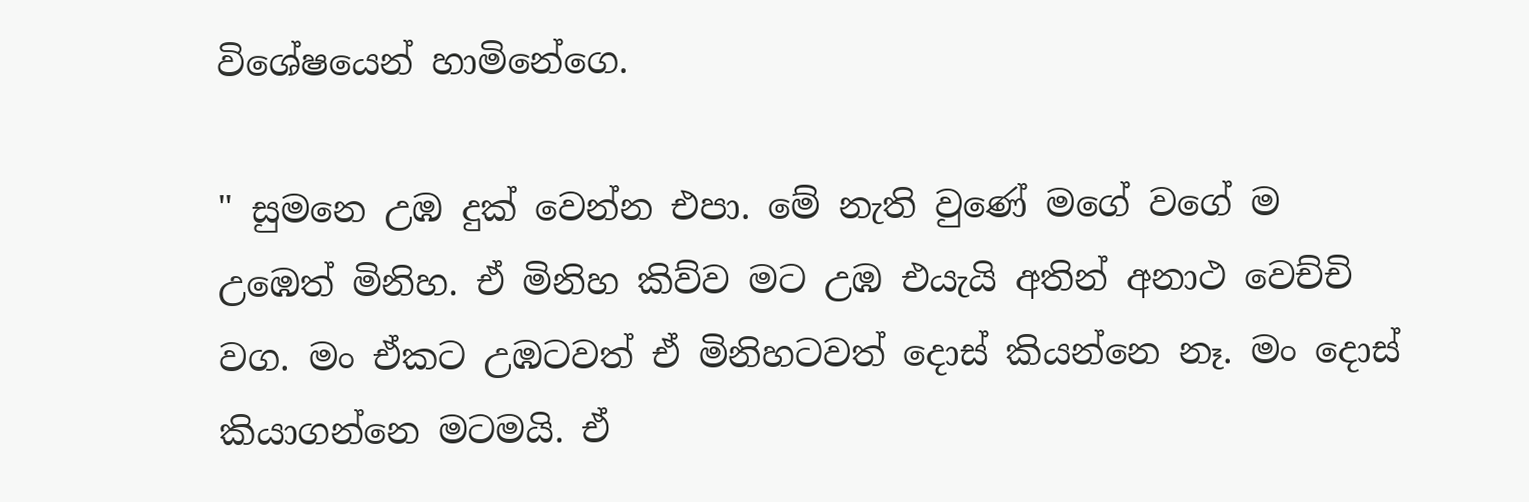විශේෂයෙන් හාමිනේගෙ.

" සුමනෙ උඹ දුක් වෙන්න එපා. මේ නැති වුණේ මගේ වගේ ම උඹෙත් මිනිහ. ඒ මිනිහ කිව්ව මට උඹ එයැයි අතින් අනාථ වෙච්චි වග. මං ඒකට උඹටවත් ඒ මිනිහටවත් දොස් කියන්නෙ නෑ. මං දොස් කියාගන්නෙ මටමයි. ඒ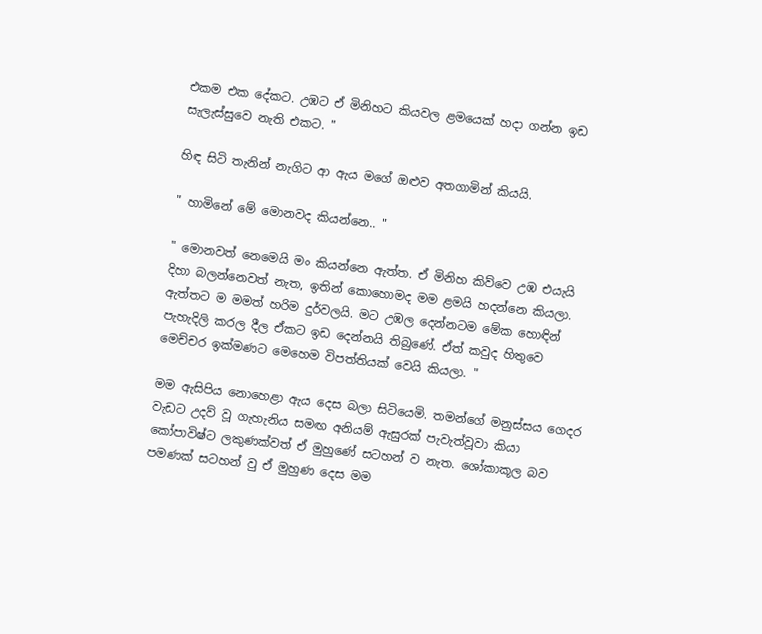එකම එක දේකට. උඹට ඒ මිනිහට කියවල ළමයෙක් හදා ගන්න ඉඩ සැලැස්සුවෙ නැති එකට. "

හිඳ සිටි තැනින් නැගිට ආ ඇය මගේ ඔළුව අතගාමින් කියයි.

" හාමිනේ මේ මොනවද කියන්නෙ.. "

" මොනවත් නෙමෙයි මං කියන්නෙ ඇත්ත. ඒ මිනිහ කිව්වෙ උඹ එයැයි දිහා බලන්නෙවත් නැත, ඉතින් කොහොමද මම ළමයි හදන්නෙ කියලා. ඇත්තට ම මමත් හරිම දුර්වලයි. මට උඹල දෙන්නටම මේක හොඳින් පැහැදිලි කරල දීල ඒකට ඉඩ දෙන්නයි තිබුණේ. ඒත් කවුද හිතුවෙ මෙච්චර ඉක්මණට මෙහෙම විපත්තියක් වෙයි කියලා. "

මම ඇසිපිය නොහෙළා ඇය දෙස බලා සිටියෙමි. තමන්ගේ මනුස්සය ගෙදර වැඩට උදව් වූ ගැහැනිය සමඟ අනියම් ඇසුරක් පැවැත්වූවා කියා කෝපාවිෂ්ට ලකුණක්වත් ඒ මුහුණේ සටහන් ව නැත. ශෝකාකූල බව පමණක් සටහන් වු ඒ මුහුණ දෙස මම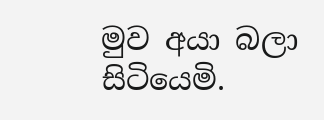මුව අයා බලා සිටියෙමි.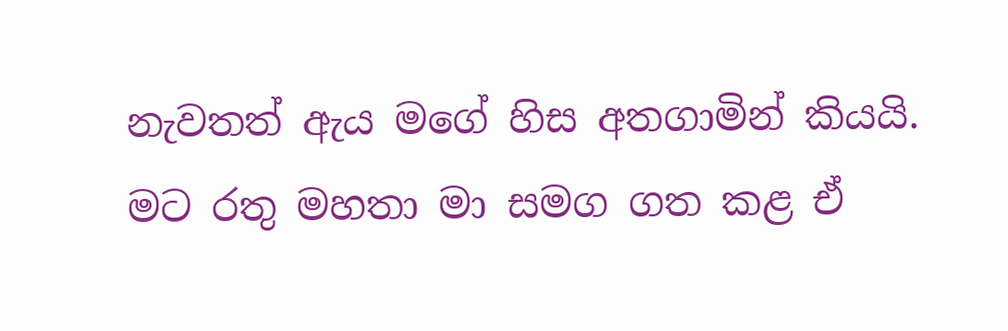නැවතත් ඇය මගේ හිස අතගාමින් කියයි. මට රතු මහතා මා සමග ගත කළ ඒ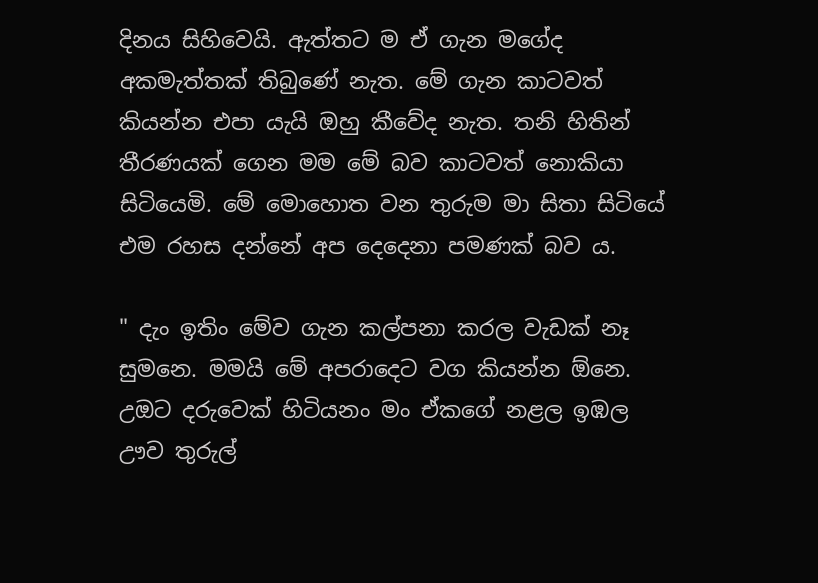දිනය සිහිවෙයි. ඇත්තට ම ඒ ගැන මගේද අකමැත්තක් තිබුණේ නැත. මේ ගැන කාටවත් කියන්න එපා යැයි ඔහු කීවේද නැත. තනි හිතින් තීරණයක් ගෙන මම මේ බව කාටවත් නොකියා සිටියෙමි. මේ මොහොත වන තුරුම මා සිතා සිටියේ එම රහස දන්නේ අප දෙදෙනා පමණක් බව ය.

" දැං ඉතිං මේව ගැන කල්පනා කරල වැඩක් නෑ සුමනෙ. මමයි මේ අපරාදෙට වග කියන්න ඕනෙ. උඔට දරුවෙක් හිටියනං මං ඒකගේ නළල ඉඹල ඌව තුරුල්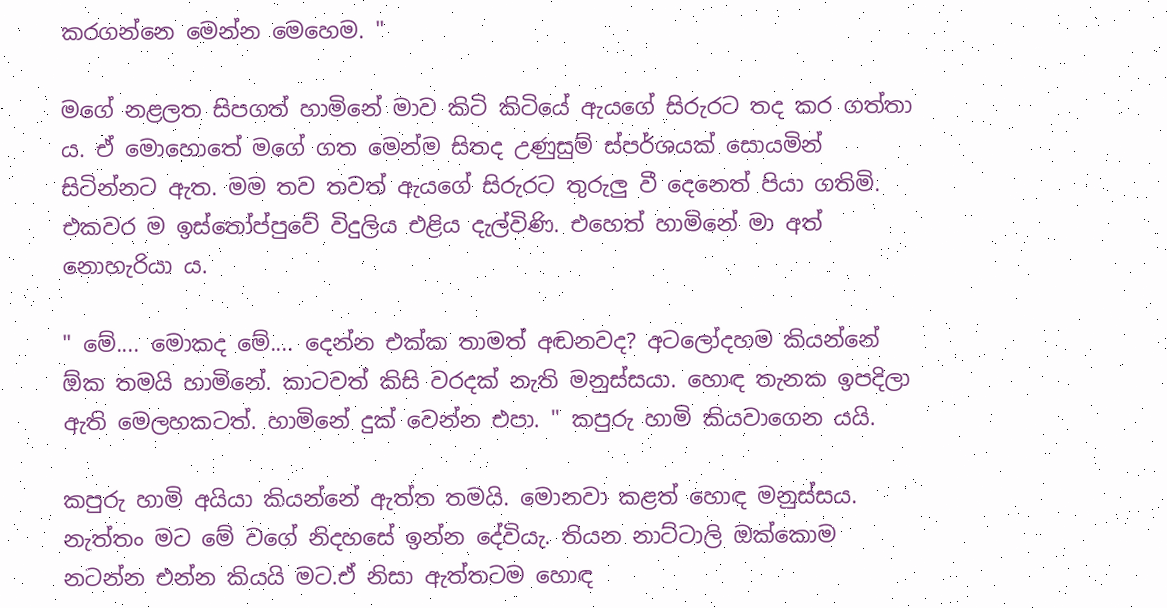කරගන්නෙ මෙන්න මෙහෙම. "

මගේ නළලත සිපගත් හාමිනේ මාව කිටි කිටියේ ඇයගේ සිරුරට තද කර ගත්තා ය. ඒ මොහොතේ මගේ ගත මෙන්ම සිතද උණුසුම් ස්පර්ශයක් සොයමින් සිටින්නට ඇත. මම තව තවත් ඇයගේ සිරුරට තුරුලු වී දෙනෙත් පියා ගතිමි. එකවර ම ඉස්තෝප්පුවේ විදුලිය එළිය දැල්විණි. එහෙත් හාමිනේ මා අත් නොහැරියා ය.

" මේ.... මොකද මේ.... දෙන්න එක්ක තාමත් අඬනවද? අටලෝදහම කියන්නේ ඕක තමයි හාමිනේ. කාටවත් කිසි වරදක් නැති මනුස්සයා. හොඳ තැනක ඉපදිලා ඇති මෙලහකටත්. හාමිනේ දුක් වෙන්න එපා. " කපුරු හාමි කියවාගෙන යයි.

කපුරු හාමි අයියා කියන්නේ ඇත්ත තමයි. මොනවා කළත් හොඳ මනුස්සය. නැත්තං මට මේ වගේ නිදහසේ ඉන්න දේවියැ. තියන නාට්ටාලි ඔක්කොම නටන්න එන්න කියයි මට.ඒ නිසා ඇත්තටම හොඳ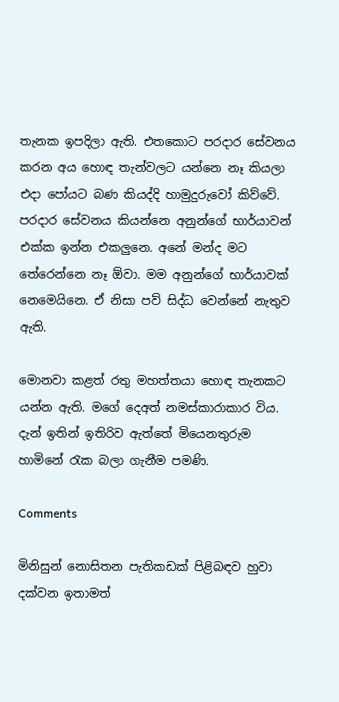තැනක ඉපදිලා ඇති. එතකොට පරදාර සේවනය කරන අය හොඳ තැන්වලට යන්නෙ නෑ කියලා එදා පෝයට බණ කියද්දි හාමුදුරුවෝ කිව්වේ. පරදාර සේවනය කියන්නෙ අනුන්ගේ භාර්යාවන් එක්ක ඉන්න එකලුනෙ. අනේ මන්ද මට තේරෙන්නෙ නෑ ඕවා. මම අනුන්ගේ භාර්යාවක් නෙමෙයිනෙ. ඒ නිසා පව් සිද්ධ වෙන්නේ නැතුව ඇති.

මොනවා කළත් රතු මහත්තයා හොඳ තැනකට යන්න ඇති. මගේ දෙඅත් නමස්කාරාකාර විය. දැන් ඉතින් ඉතිරිව ඇත්තේ මියෙනතුරුම හාමිනේ රැක බලා ගැනීම පමණි.

Comments

මිනිසුන් නොසිතන පැතිකඩක් පිළිබඳව හුවා දක්වන ඉතාමත්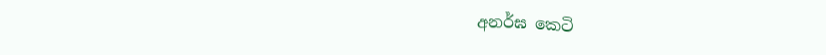අනර්ඝ කෙටි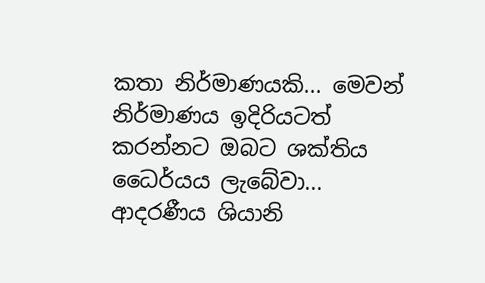කතා නිර්මාණයකි... මෙවන් නිර්මාණය ඉදිරියටත් කරන්නට ඔබට ශක්තිය ධෛර්යය ලැබේවා... ආදරණීය ශියානි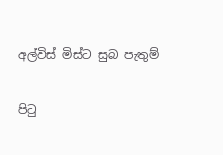අල්විස් මිස්ට සුබ පැතුම්

පිටු